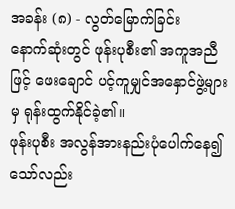အခန်း (၈) - လွတ်မြောက်ခြင်း
နောက်ဆုံးတွင် ဖုန်းပုစီး၏ အကူအညီဖြင့် ဖေးချောင် ပင့်ကူမျှင်အနှောင်ဖွဲ့များမှ ရုန်းထွက်နိုင်ခဲ့၏။
ဖုန်းပုစီး အလွန်အားနည်းပုံပေါက်နေ၍သော်လည်း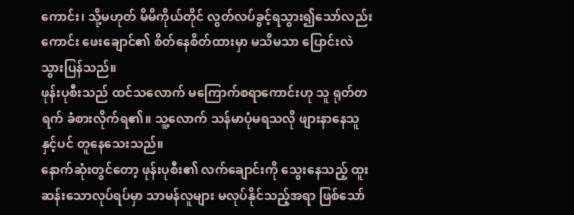ကောင်း၊ သို့မဟုတ် မိမိကိုယ်တိုင် လွတ်လပ်ခွင့်ရသွား၍သော်လည်းကောင်း ဖေးချောင်၏ စိတ်နေစိတ်ထားမှာ မသိမသာ ပြောင်းလဲသွားပြန်သည်။
ဖုန်းပုစီးသည် ထင်သလောက် မကြောက်စရာကောင်းဟု သူ ရုတ်တရက် ခံစားလိုက်ရ၏။ သူ့လောက် သန်မာပုံမရသလို ဖျားနာနေသူနှင့်ပင် တူနေသေးသည်။
နောက်ဆုံးတွင်တော့ ဖုန်းပုစီး၏ လက်ချောင်းကို သွေးနေသည့် ထူးဆန်းသောလုပ်ရပ်မှာ သာမန်လူများ မလုပ်နိုင်သည့်အရာ ဖြစ်သော်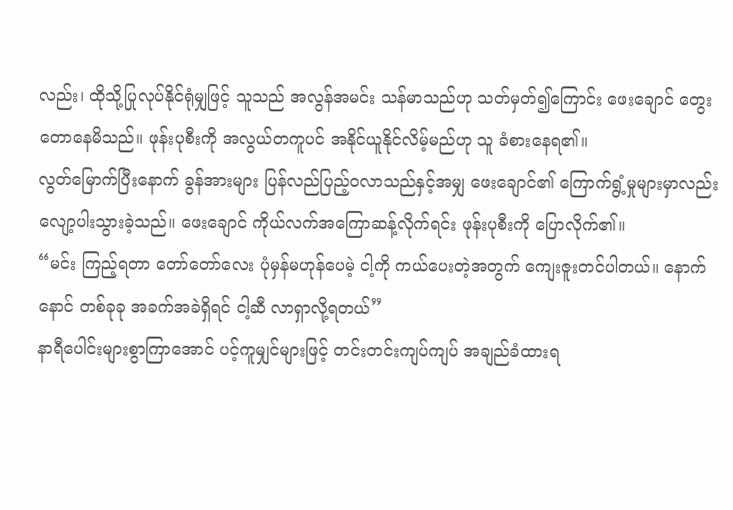လည်း၊ ထိုသို့ပြုလုပ်နိုင်ရုံမျှဖြင့် သူသည် အလွန်အမင်း သန်မာသည်ဟု သတ်မှတ်၍ကြောင်း ဖေးချောင် တွေးတောနေမိသည်။ ဖုန်းပုစီးကို အလွယ်တကူပင် အနိုင်ယူနိုင်လိမ့်မည်ဟု သူ ခံစားနေရ၏။
လွတ်မြောက်ပြီးနောက် ခွန်အားများ ပြန်လည်ပြည့်ဝလာသည်နှင့်အမျှ ဖေးချောင်၏ ကြောက်ရွံ့မှုများမှာလည်း လျော့ပါးသွားခဲ့သည်။ ဖေးချောင် ကိုယ်လက်အကြောဆန့်လိုက်ရင်း ဖုန်းပုစီးကို ပြောလိုက်၏။
“မင်း ကြည့်ရတာ တော်တော်လေး ပုံမှန်မဟုန်ပေမဲ့ ငါ့ကို ကယ်ပေးတဲ့အတွက် ကျေးဇူးတင်ပါတယ်။ နောက်နောင် တစ်ခုခု အခက်အခဲရှိရင် ငါ့ဆီ လာရှာလို့ရတယ်”
နာရီပေါင်းများစွာကြာအောင် ပင့်ကူမျှင်များဖြင့် တင်းတင်းကျပ်ကျပ် အချည်ခံထားရ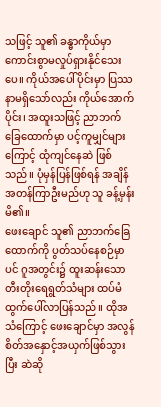သဖြင့် သူ၏ ခန္ဓာကိုယ်မှာ ကောင်းစွာမလှုပ်ရှားနိုင်သေးပေ။ ကိုယ်အပေါ်ပိုင်းမှာ ပြဿနာမရှိသော်လည်း ကိုယ်အောက်ပိုင်း၊ အထူးသဖြင့် ညာဘက်ခြေထောက်မှာ ပင့်ကူမျှင်များကြောင့် ထုံကျင်နေဆဲ ဖြစ်သည်။ ပုံမှန်ပြန်ဖြစ်ရန် အချိန်အတန်ကြာဦးမည်ဟု သူ ခန့်မှန်းမိ၏။
ဖေးချောင် သူ၏ ညာဘက်ခြေထောက်ကို ပွတ်သပ်နေစဉ်မှာပင် ဂူအတွင်း၌ ထူးဆန်းသော တီးတိုးရေရွတ်သံများ ထပ်မံထွက်ပေါ်လာပြန်သည်။ ထိုအသံကြောင့် ဖေးချောင်မှာ အလွန်စိတ်အနှောင့်အယှက်ဖြစ်သွားပြီး ဆဲဆို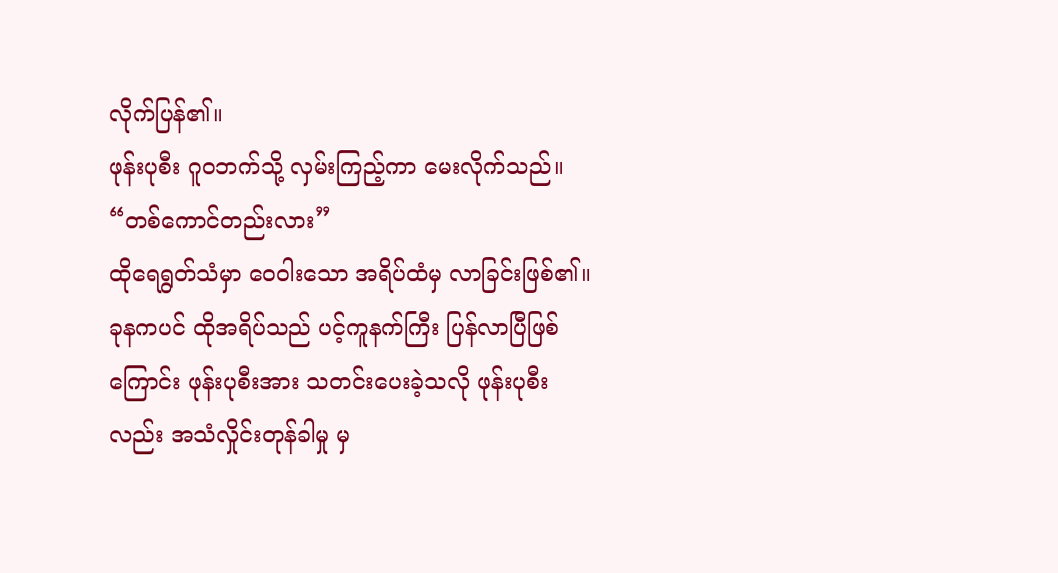လိုက်ပြန်၏။
ဖုန်းပုစီး ဂူဝဘက်သို့ လှမ်းကြည့်ကာ မေးလိုက်သည်။
“တစ်ကောင်တည်းလား”
ထိုရေရွတ်သံမှာ ဝေဝါးသော အရိပ်ထံမှ လာခြင်းဖြစ်၏။ ခုနကပင် ထိုအရိပ်သည် ပင့်ကူနက်ကြီး ပြန်လာပြီဖြစ်ကြောင်း ဖုန်းပုစီးအား သတင်းပေးခဲ့သလို ဖုန်းပုစီးလည်း အသံလှိုင်းတုန်ခါမှု မှ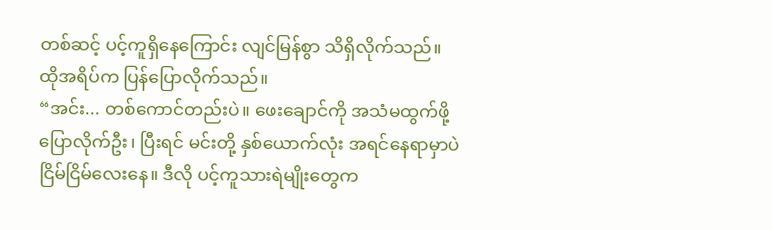တစ်ဆင့် ပင့်ကူရှိနေကြောင်း လျင်မြန်စွာ သိရှိလိုက်သည်။
ထိုအရိပ်က ပြန်ပြောလိုက်သည်။
“အင်း... တစ်ကောင်တည်းပဲ။ ဖေးချောင်ကို အသံမထွက်ဖို့ ပြောလိုက်ဦး၊ ပြီးရင် မင်းတို့ နှစ်ယောက်လုံး အရင်နေရာမှာပဲ ငြိမ်ငြိမ်လေးနေ။ ဒီလို ပင့်ကူသားရဲမျိုးတွေက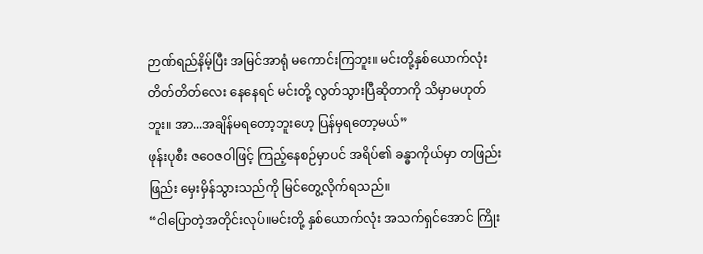ဉာဏ်ရည်နိမ့်ပြီး အမြင်အာရုံ မကောင်းကြဘူး။ မင်းတို့နှစ်ယောက်လုံး တိတ်တိတ်လေး နေနေရင် မင်းတို့ လွတ်သွားပြီဆိုတာကို သိမှာမဟုတ်ဘူး။ အာ...အချိန်မရတော့ဘူးဟေ့ ပြန်မှရတော့မယ်”
ဖုန်းပုစီး ဇဝေဇဝါဖြင့် ကြည့်နေစဉ်မှာပင် အရိပ်၏ ခန္ဓာကိုယ်မှာ တဖြည်းဖြည်း မှေးမှိန်သွားသည်ကို မြင်တွေ့လိုက်ရသည်။
“ငါပြောတဲ့အတိုင်းလုပ်။မင်းတို့ နှစ်ယောက်လုံး အသက်ရှင်အောင် ကြိုး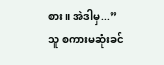စား။ အဲဒါမှ...”
သူ စကားမဆုံးခင်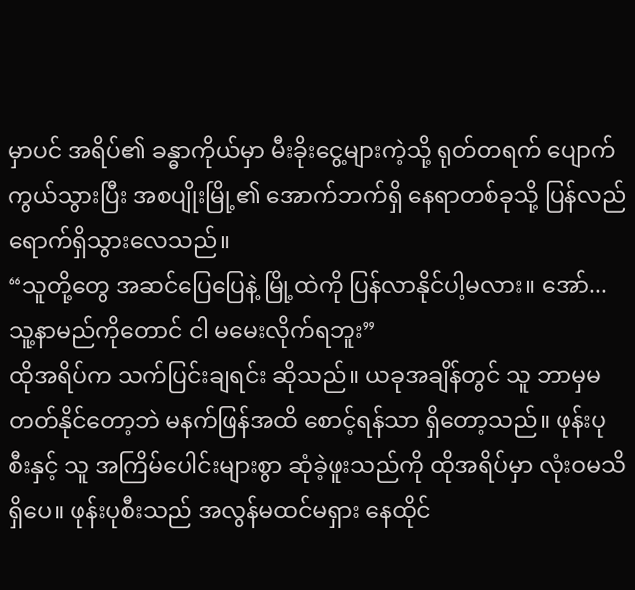မှာပင် အရိပ်၏ ခန္ဓာကိုယ်မှာ မီးခိုးငွေ့များကဲ့သို့ ရုတ်တရက် ပျောက်ကွယ်သွားပြီး အစပျိုးမြို့၏ အောက်ဘက်ရှိ နေရာတစ်ခုသို့ ပြန်လည်ရောက်ရှိသွားလေသည်။
“သူတို့တွေ အဆင်ပြေပြေနဲ့ မြို့ထဲကို ပြန်လာနိုင်ပါ့မလား။ အော်... သူ့နာမည်ကိုတောင် ငါ မမေးလိုက်ရဘူး”
ထိုအရိပ်က သက်ပြင်းချရင်း ဆိုသည်။ ယခုအချိန်တွင် သူ ဘာမှမတတ်နိုင်တော့ဘဲ မနက်ဖြန်အထိ စောင့်ရန်သာ ရှိတော့သည်။ ဖုန်းပုစီးနှင့် သူ အကြိမ်ပေါင်းများစွာ ဆုံခဲ့ဖူးသည်ကို ထိုအရိပ်မှာ လုံးဝမသိရှိပေ။ ဖုန်းပုစီးသည် အလွန်မထင်မရှား နေထိုင်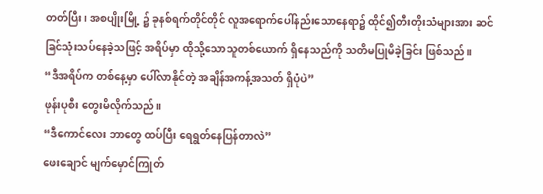တတ်ပြီး၊ အစပျိုးမြို့ ၌ ခုနစ်ရက်တိုင်တိုင် လူအရောက်ပေါ်နည်းသောနေရာ၌ ထိုင်၍တီးတိုးသံများအား ဆင်ခြင်သုံးသပ်နေခဲ့သဖြင့် အရိပ်မှာ ထိုသို့သောသူတစ်ယောက် ရှိနေသည်ကို သတိမပြုမိခဲ့ခြင်း ဖြစ်သည်။
“ဒီအရိပ်က တစ်နေ့မှာ ပေါ်လာနိုင်တဲ့ အချိန်အကန့်အသတ် ရှိပုံပဲ”
ဖုန်းပုစီး တွေးမိလိုက်သည်။
“ဒီကောင်လေး ဘာတွေ ထပ်ပြီး ရေရွတ်နေပြန်တာလဲ”
ဖေးချောင် မျက်မှောင်ကြုတ်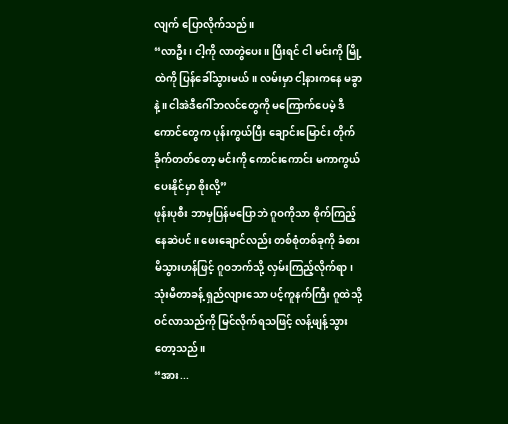လျက် ပြောလိုက်သည်။
“လာဦး၊ ငါ့ကို လာတွဲပေး။ ပြီးရင် ငါ မင်းကို မြို့ထဲကို ပြန်ခေါ်သွားမယ်။ လမ်းမှာ ငါ့နားကနေ မခွာနဲ့။ ငါအဲဒီဂေါ်ဘလင်တွေကို မကြောက်ပေမဲ့ ဒီကောင်တွေက ပုန်းကွယ်ပြီး ချောင်းမြောင်း တိုက်ခိုက်တတ်တော့ မင်းကို ကောင်းကောင်း မကာကွယ်ပေးနိုင်မှာ စိုးလို့”
ဖုန်းပုစီး ဘာမှပြန်မပြောဘဲ ဂူဝကိုသာ စိုက်ကြည့်နေဆဲပင်။ ဖေးချောင်လည်း တစ်စုံတစ်ခုကို ခံစားမိသွားဟန်ဖြင့် ဂူဝဘက်သို့ လှမ်းကြည့်လိုက်ရာ၊ သုံးမီတာခန့် ရှည်လျားသော ပင့်ကူနက်ကြီး ဂူထဲသို့ ဝင်လာသည်ကို မြင်လိုက်ရသဖြင့် လန့်ဖျန့်သွားတော့သည်။
“အား...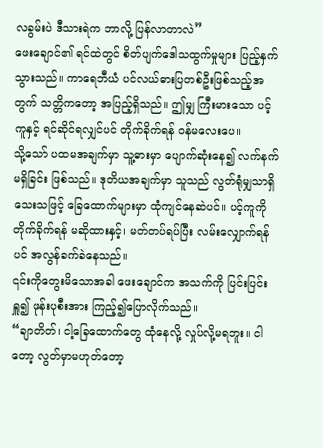လခွမ်းပဲ ဒီသားရဲက ဘာလို့ ပြန်လာတာလဲ”
ဖေးချောင်၏ ရင်ထဲတွင် စိတ်ပျက်ဒေါသထွက်မှုများ ပြည့်နှက်သွားသည်။ ကာရေဘီယံ ပင်လယ်ဓားပြတစ်ဦးဖြစ်သည့်အတွက် သတ္တိကတော့ အပြည့်ရှိသည်။ ဤမျှ ကြီးမားသော ပင့်ကူနှင့် ရင်ဆိုင်ရလျှင်ပင် တိုက်ခိုက်ရန် ဝန်မလေးပေ။
သို့သော် ပထမအချက်မှာ သူ့ဓားမှာ ပျောက်ဆုံးနေ၍ လက်နက်မရှိခြင်း ဖြစ်သည်။ ဒုတိယအချက်မှာ သူသည် လွတ်ရုံမျှသာရှိသေးသဖြင့် ခြေထောက်များမှာ ထုံကျင်နေဆဲပင်။ ပင့်ကူကို တိုက်ခိုက်ရန် မဆိုထားနှင့်၊ မတ်တပ်ရပ်ပြီး လမ်းလျှောက်ရန်ပင် အလွန်ခက်ခဲနေသည်။
၎င်းကိုတွေးမိသောအခါ ဖေးချောင်က အသက်ကို ပြင်းပြင်းရှူ၍ ဖုန်းပုစီးအား ကြည့်၍ပြောလိုက်သည်။
“ချာတိတ်၊ ငါ့ခြေထောက်တွေ ထုံနေလို့ လှုပ်လို့မရဘူး။ ငါတော့ လွတ်မှာမဟုတ်တော့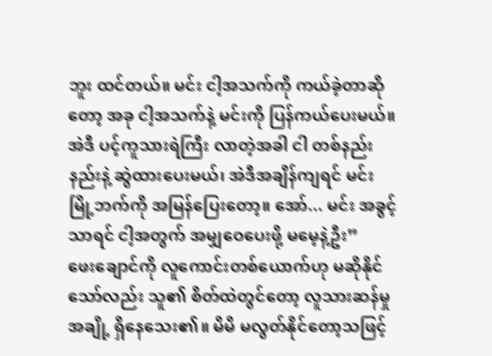ဘူး ထင်တယ်။ မင်း ငါ့အသက်ကို ကယ်ခဲ့တာဆိုတော့ အခု ငါ့အသက်နဲ့ မင်းကို ပြန်ကယ်ပေးမယ်။ အဲဒီ ပင့်ကူသားရဲကြီး လာတဲ့အခါ ငါ တစ်နည်းနည်းနဲ့ ဆွဲထားပေးမယ်၊ အဲဒီအချိန်ကျရင် မင်း မြို့ဘက်ကို အမြန်ပြေးတော့။ အော်... မင်း အခွင့်သာရင် ငါ့အတွက် အမျှဝေပေးဖို့ မမေ့နဲ့ဦး”
ဖေးချောင်ကို လူကောင်းတစ်ယောက်ဟု မဆိုနိုင်သော်လည်း သူ၏ စိတ်ထဲတွင်တော့ လူသားဆန်မှုအချို့ ရှိနေသေး၏။ မိမိ မလွတ်နိုင်တော့သဖြင့်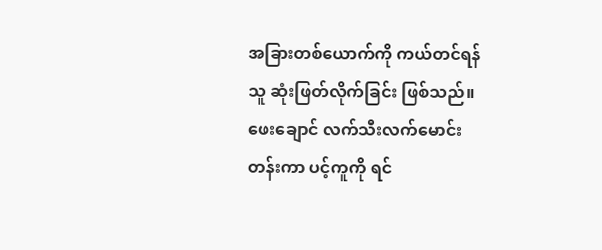အခြားတစ်ယောက်ကို ကယ်တင်ရန် သူ ဆုံးဖြတ်လိုက်ခြင်း ဖြစ်သည်။ ဖေးချောင် လက်သီးလက်မောင်းတန်းကာ ပင့်ကူကို ရင်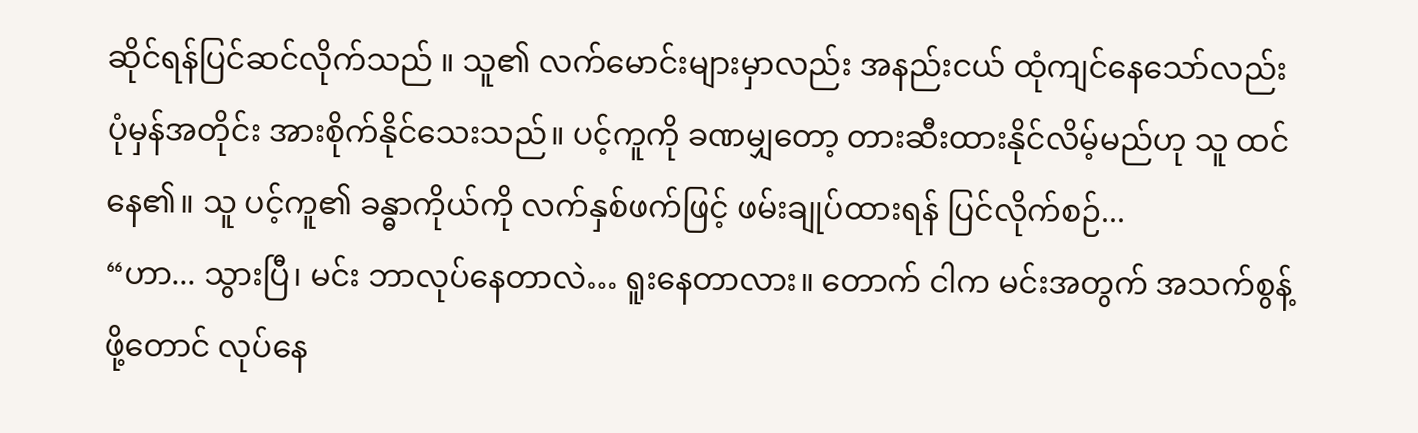ဆိုင်ရန်ပြင်ဆင်လိုက်သည် ။ သူ၏ လက်မောင်းများမှာလည်း အနည်းငယ် ထုံကျင်နေသော်လည်း ပုံမှန်အတိုင်း အားစိုက်နိုင်သေးသည်။ ပင့်ကူကို ခဏမျှတော့ တားဆီးထားနိုင်လိမ့်မည်ဟု သူ ထင်နေ၏။ သူ ပင့်ကူ၏ ခန္ဓာကိုယ်ကို လက်နှစ်ဖက်ဖြင့် ဖမ်းချုပ်ထားရန် ပြင်လိုက်စဉ်...
“ဟာ... သွားပြီ၊ မင်း ဘာလုပ်နေတာလဲ… ရူးနေတာလား။ တောက် ငါက မင်းအတွက် အသက်စွန့်ဖို့တောင် လုပ်နေ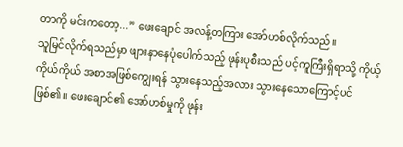တာကို မင်းကတော့...” ဖေးချောင် အလန့်တကြား အော်ဟစ်လိုက်သည်။
သူမြင်လိုက်ရသည်မှာ ဖျားနာနေပုံပေါက်သည့် ဖုန်းပုစီးသည် ပင့်ကူကြီးရှိရာသို့ ကိုယ့်ကိုယ်ကိုယ် အစာအဖြစ်ကျွေးရန် သွားနေသည့်အလား သွားနေသောကြောင့်ပင်ဖြစ်၏။ ဖေးချောင်၏ အော်ဟစ်မှုကို ဖုန်း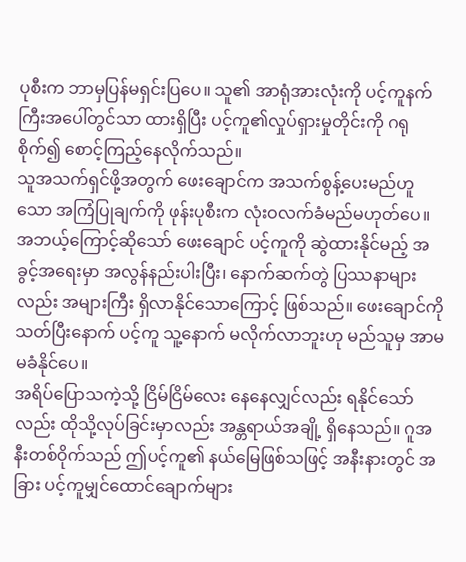ပုစီးက ဘာမှပြန်မရှင်းပြပေ။ သူ၏ အာရုံအားလုံးကို ပင့်ကူနက်ကြီးအပေါ်တွင်သာ ထားရှိပြီး ပင့်ကူ၏လှုပ်ရှားမှုတိုင်းကို ဂရုစိုက်၍ စောင့်ကြည့်နေလိုက်သည်။
သူအသက်ရှင်ဖို့အတွက် ဖေးချောင်က အသက်စွန့်ပေးမည်ဟူသော အကြံပြုချက်ကို ဖုန်းပုစီးက လုံးဝလက်ခံမည်မဟုတ်ပေ။ အဘယ့်ကြောင့်ဆိုသော် ဖေးချောင် ပင့်ကူကို ဆွဲထားနိုင်မည့် အခွင့်အရေးမှာ အလွန်နည်းပါးပြီး၊ နောက်ဆက်တွဲ ပြဿနာများလည်း အများကြီး ရှိလာနိုင်သောကြောင့် ဖြစ်သည်။ ဖေးချောင်ကို သတ်ပြီးနောက် ပင့်ကူ သူ့နောက် မလိုက်လာဘူးဟု မည်သူမှ အာမမခံနိုင်ပေ။
အရိပ်ပြောသကဲ့သို့ ငြိမ်ငြိမ်လေး နေနေလျှင်လည်း ရနိုင်သော်လည်း ထိုသို့လုပ်ခြင်းမှာလည်း အန္တရာယ်အချို့ ရှိနေသည်။ ဂူအနီးတစ်ဝိုက်သည် ဤပင့်ကူ၏ နယ်မြေဖြစ်သဖြင့် အနီးနားတွင် အခြား ပင့်ကူမျှင်ထောင်ချောက်များ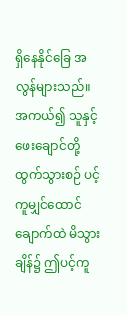ရှိနေနိုင်ခြေ အလွန်များသည်။ အကယ်၍ သူနှင့် ဖေးချောင်တို့ ထွက်သွားစဉ် ပင့်ကူမျှင်ထောင်ချောက်ထဲ မိသွားချိန်၌ ဤပင့်ကူ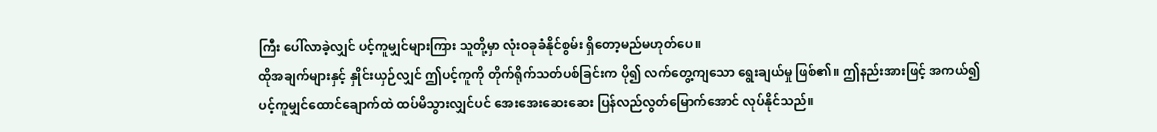ကြီး ပေါ်လာခဲ့လျှင် ပင့်ကူမျှင်များကြား သူတို့မှာ လုံးဝခုခံနိုင်စွမ်း ရှိတော့မည်မဟုတ်ပေ။
ထိုအချက်များနှင့် နှိုင်းယှဉ်လျှင် ဤပင့်ကူကို တိုက်ရိုက်သတ်ပစ်ခြင်းက ပို၍ လက်တွေ့ကျသော ရွေးချယ်မှု ဖြစ်၏။ ဤနည်းအားဖြင့် အကယ်၍ ပင့်ကူမျှင်ထောင်ချောက်ထဲ ထပ်မိသွားလျှင်ပင် အေးအေးဆေးဆေး ပြန်လည်လွတ်မြောက်အောင် လုပ်နိုင်သည်။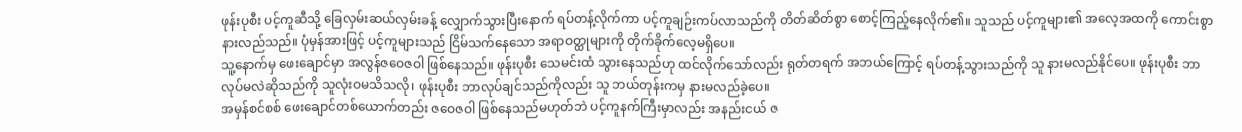ဖုန်းပုစီး ပင့်ကူဆီသို့ ခြေလှမ်းဆယ်လှမ်းခန့် လျှောက်သွားပြီးနောက် ရပ်တန့်လိုက်ကာ ပင့်ကူချဉ်းကပ်လာသည်ကို တိတ်ဆိတ်စွာ စောင့်ကြည့်နေလိုက်၏။ သူသည် ပင့်ကူများ၏ အလေ့အထကို ကောင်းစွာနားလည်သည်။ ပုံမှန်အားဖြင့် ပင့်ကူများသည် ငြိမ်သက်နေသော အရာဝတ္ထုများကို တိုက်ခိုက်လေ့မရှိပေ။
သူ့နောက်မှ ဖေးချောင်မှာ အလွန်ဇဝေဇဝါ ဖြစ်နေသည်။ ဖုန်းပုစီး သေမင်းထံ သွားနေသည်ဟု ထင်လိုက်သော်လည်း ရုတ်တရက် အဘယ်ကြောင့် ရပ်တန့်သွားသည်ကို သူ နားမလည်နိုင်ပေ။ ဖုန်းပုစီး ဘာလုပ်မလဲဆိုသည်ကို သူလုံးဝမသိသလို၊ ဖုန်းပုစီး ဘာလုပ်ချင်သည်ကိုလည်း သူ ဘယ်တုန်းကမှ နားမလည်ခဲ့ပေ။
အမှန်စင်စစ် ဖေးချောင်တစ်ယောက်တည်း ဇဝေဇဝါ ဖြစ်နေသည်မဟုတ်ဘဲ ပင့်ကူနက်ကြီးမှာလည်း အနည်းငယ် ဇ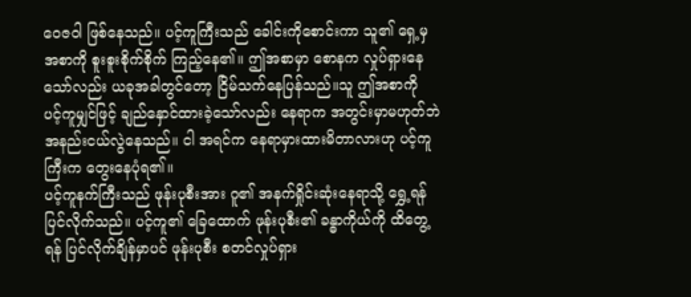ဝေဇဝါ ဖြစ်နေသည်။ ပင့်ကူကြီးသည် ခေါင်းကိုစောင်းကာ သူ၏ ရှေ့မှအစာကို စူးစူးစိုက်စိုက် ကြည့်နေ၏။ ဤအစာမှာ စောနက လှုပ်ရှားနေသော်လည်း ယခုအခါတွင်တော့ ငြိမ်သက်နေပြန်သည်။သူ ဤအစာကို ပင့်ကူမျှင်ဖြင့် ချည်နှောင်ထားခဲ့သော်လည်း နေရာက အတွင်းမှာမဟုတ်ဘဲ အနည်းငယ်လွဲနေသည်။ ငါ အရင်က နေရာမှားထားမိတာလားဟု ပင့်ကူကြီးက တွေးနေပုံရ၏။
ပင့်ကူနက်ကြီးသည် ဖုန်းပုစီးအား ဂူ၏ အနက်ရှိုင်းဆုံးနေရာသို့ ရွှေ့ရန် ပြင်လိုက်သည်။ ပင့်ကူ၏ ခြေထောက် ဖုန်းပုစီး၏ ခန္ဓာကိုယ်ကို ထိတွေ့ရန် ပြင်လိုက်ချိန်မှာပင် ဖုန်းပုစီး စတင်လှုပ်ရှား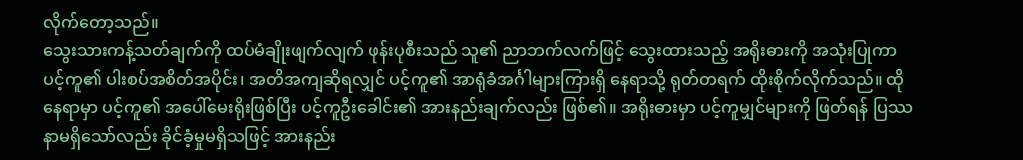လိုက်တော့သည်။
သွေးသားကန့်သတ်ချက်ကို ထပ်မံချိုးဖျက်လျက် ဖုန်းပုစီးသည် သူ၏ ညာဘက်လက်ဖြင့် သွေးထားသည့် အရိုးဓားကို အသုံးပြုကာ ပင့်ကူ၏ ပါးစပ်အစိတ်အပိုင်း၊ အတိအကျဆိုရလျှင် ပင့်ကူ၏ အာရုံခံအင်္ဂါများကြားရှိ နေရာသို့ ရုတ်တရက် ထိုးစိုက်လိုက်သည်။ ထိုနေရာမှာ ပင့်ကူ၏ အပေါ်မေးရိုးဖြစ်ပြီး ပင့်ကူဦးခေါင်း၏ အားနည်းချက်လည်း ဖြစ်၏။ အရိုးဓားမှာ ပင့်ကူမျှင်များကို ဖြတ်ရန် ပြဿနာမရှိသော်လည်း ခိုင်ခံ့မှုမရှိသဖြင့် အားနည်း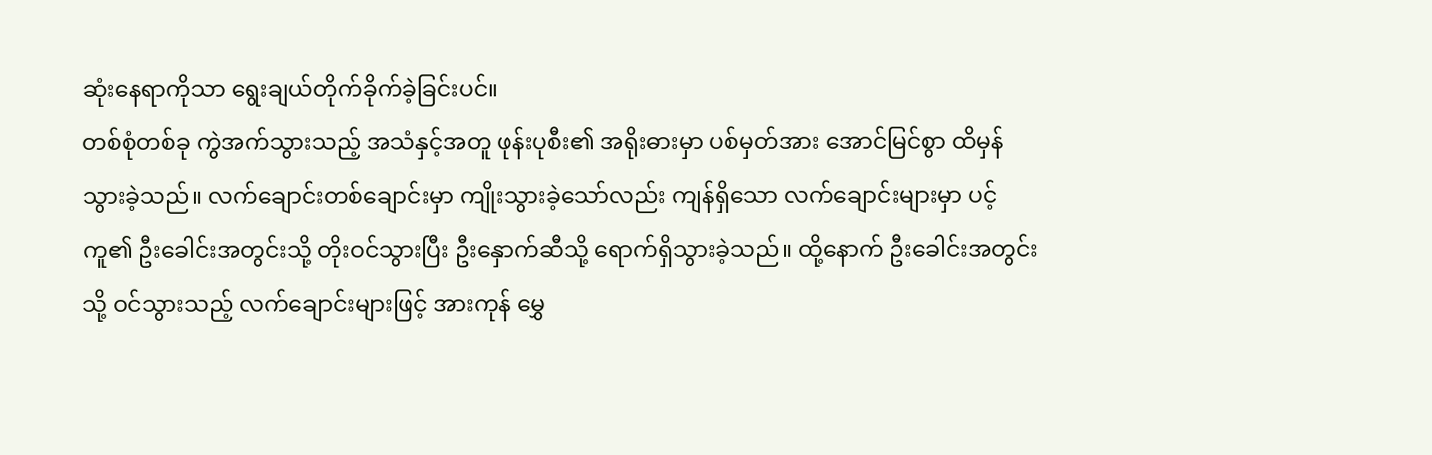ဆုံးနေရာကိုသာ ရွေးချယ်တိုက်ခိုက်ခဲ့ခြင်းပင်။
တစ်စုံတစ်ခု ကွဲအက်သွားသည့် အသံနှင့်အတူ ဖုန်းပုစီး၏ အရိုးဓားမှာ ပစ်မှတ်အား အောင်မြင်စွာ ထိမှန်သွားခဲ့သည်။ လက်ချောင်းတစ်ချောင်းမှာ ကျိုးသွားခဲ့သော်လည်း ကျန်ရှိသော လက်ချောင်းများမှာ ပင့်ကူ၏ ဦးခေါင်းအတွင်းသို့ တိုးဝင်သွားပြီး ဦးနှောက်ဆီသို့ ရောက်ရှိသွားခဲ့သည်။ ထို့နောက် ဦးခေါင်းအတွင်းသို့ ဝင်သွားသည့် လက်ချောင်းများဖြင့် အားကုန် မွှေ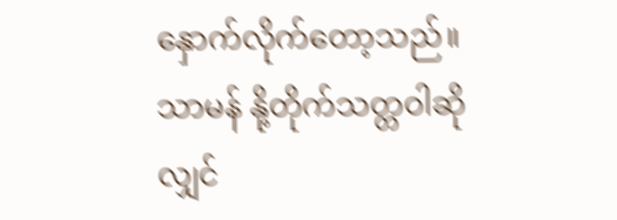နှောက်လိုက်တော့သည်။
သာမန် နို့တိုက်သတ္တဝါဆိုလျှင်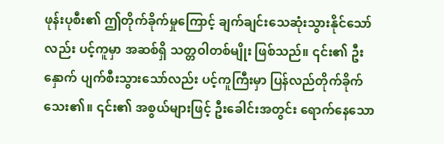ဖုန်းပုစီး၏ ဤတိုက်ခိုက်မှုကြောင့် ချက်ချင်းသေဆုံးသွားနိုင်သော်လည်း ပင့်ကူမှာ အဆစ်ရှိ သတ္တဝါတစ်မျိုး ဖြစ်သည်။ ၎င်း၏ ဦးနှောက် ပျက်စီးသွားသော်လည်း ပင့်ကူကြီးမှာ ပြန်လည်တိုက်ခိုက်သေး၏။ ၎င်း၏ အစွယ်များဖြင့် ဦးခေါင်းအတွင်း ရောက်နေသော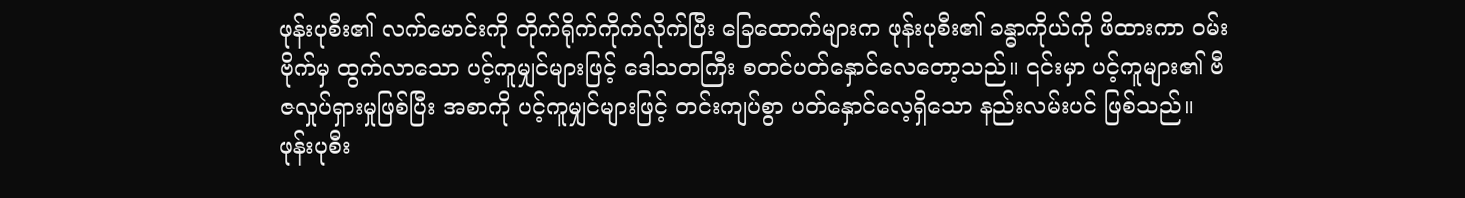ဖုန်းပုစီး၏ လက်မောင်းကို တိုက်ရိုက်ကိုက်လိုက်ပြီး ခြေထောက်များက ဖုန်းပုစီး၏ ခန္ဓာကိုယ်ကို ဖိထားကာ ဝမ်းဗိုက်မှ ထွက်လာသော ပင့်ကူမျှင်များဖြင့် ဒေါသတကြီး စတင်ပတ်နှောင်လေတော့သည်။ ၎င်းမှာ ပင့်ကူများ၏ ဗီဇလှုပ်ရှားမှုဖြစ်ပြီး အစာကို ပင့်ကူမျှင်များဖြင့် တင်းကျပ်စွာ ပတ်နှောင်လေ့ရှိသော နည်းလမ်းပင် ဖြစ်သည်။
ဖုန်းပုစီး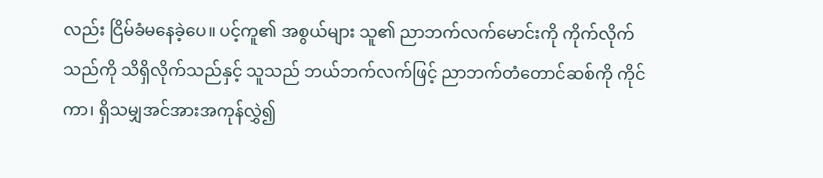လည်း ငြိမ်ခံမနေခဲ့ပေ။ ပင့်ကူ၏ အစွယ်များ သူ၏ ညာဘက်လက်မောင်းကို ကိုက်လိုက်သည်ကို သိရှိလိုက်သည်နှင့် သူသည် ဘယ်ဘက်လက်ဖြင့် ညာဘက်တံတောင်ဆစ်ကို ကိုင်ကာ၊ ရှိသမျှအင်အားအကုန်လွှဲ၍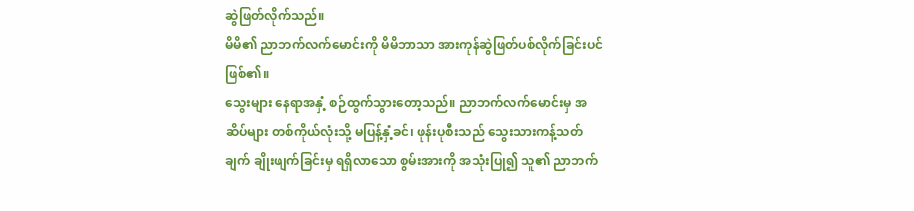ဆွဲဖြတ်လိုက်သည်။
မိမိ၏ ညာဘက်လက်မောင်းကို မိမိဘာသာ အားကုန်ဆွဲဖြတ်ပစ်လိုက်ခြင်းပင် ဖြစ်၏။
သွေးများ နေရာအနှံ့ စဉ်ထွက်သွားတော့သည်။ ညာဘက်လက်မောင်းမှ အဆိပ်များ တစ်ကိုယ်လုံးသို့ မပြန့်နှံ့ခင်၊ ဖုန်းပုစီးသည် သွေးသားကန့်သတ်ချက် ချိုးဖျက်ခြင်းမှ ရရှိလာသော စွမ်းအားကို အသုံးပြု၍ သူ၏ ညာဘက်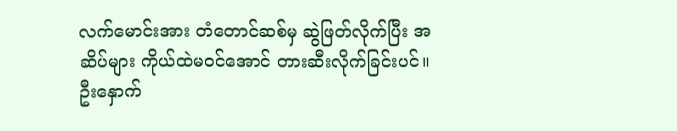လက်မောင်းအား တံတောင်ဆစ်မှ ဆွဲဖြတ်လိုက်ပြီး အဆိပ်များ ကိုယ်ထဲမဝင်အောင် တားဆီးလိုက်ခြင်းပင်။
ဦးနှောက်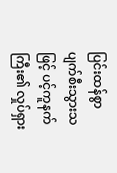ပြင်းထန်စွာ ပျက်စီးသွားသဖြင့် ပင့်ကူနက်ကြီး၏ လှုပ်ရှား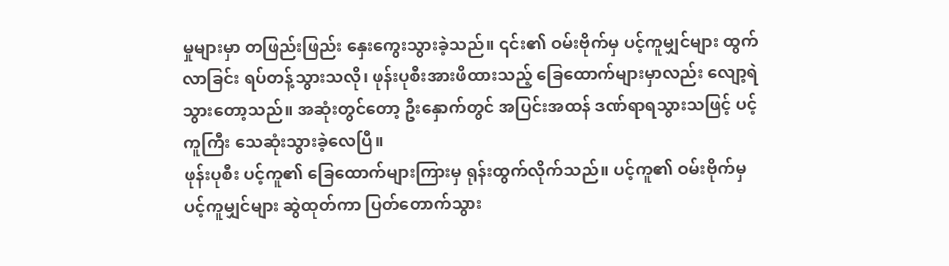မှုများမှာ တဖြည်းဖြည်း နှေးကွေးသွားခဲ့သည်။ ၎င်း၏ ဝမ်းဗိုက်မှ ပင့်ကူမျှင်များ ထွက်လာခြင်း ရပ်တန့်သွားသလို၊ ဖုန်းပုစီးအားဖိထားသည့် ခြေထောက်များမှာလည်း လျော့ရဲသွားတော့သည်။ အဆုံးတွင်တော့ ဦးနှောက်တွင် အပြင်းအထန် ဒဏ်ရာရသွားသဖြင့် ပင့်ကူကြီး သေဆုံးသွားခဲ့လေပြီ။
ဖုန်းပုစီး ပင့်ကူ၏ ခြေထောက်များကြားမှ ရုန်းထွက်လိုက်သည်။ ပင့်ကူ၏ ဝမ်းဗိုက်မှ ပင့်ကူမျှင်များ ဆွဲထုတ်ကာ ပြတ်တောက်သွား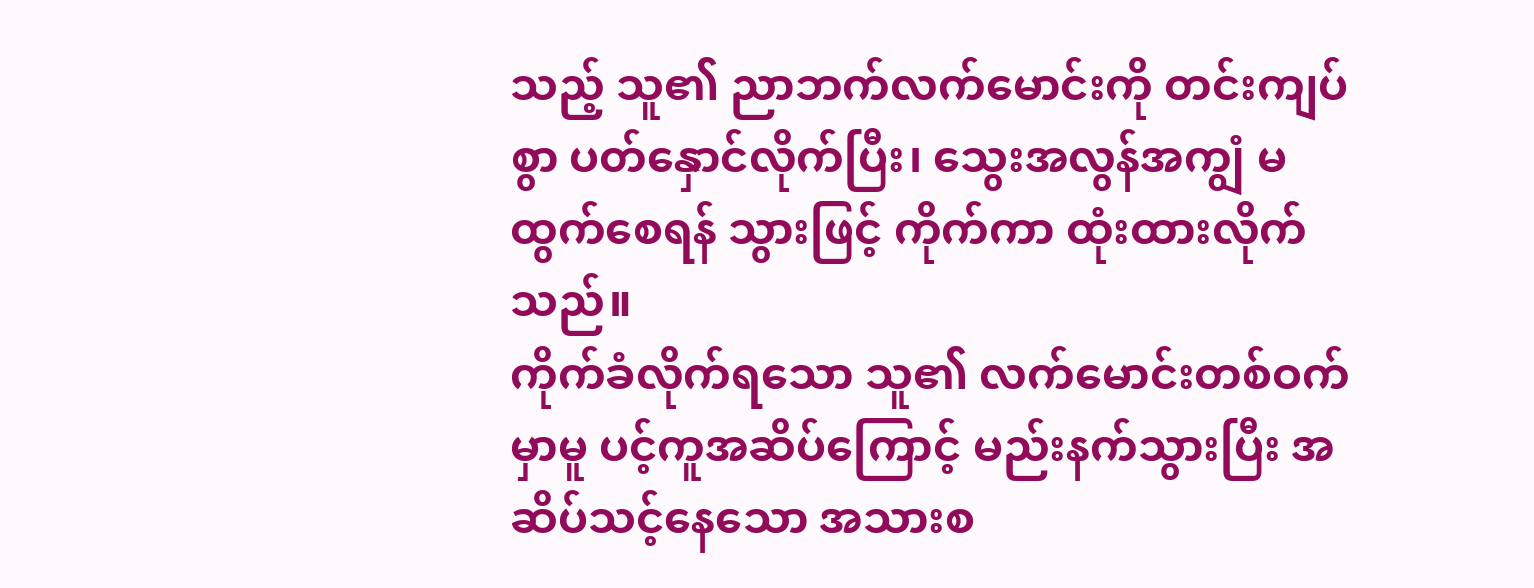သည့် သူ၏ ညာဘက်လက်မောင်းကို တင်းကျပ်စွာ ပတ်နှောင်လိုက်ပြီး၊ သွေးအလွန်အကျွံ မထွက်စေရန် သွားဖြင့် ကိုက်ကာ ထုံးထားလိုက်သည်။
ကိုက်ခံလိုက်ရသော သူ၏ လက်မောင်းတစ်ဝက်မှာမူ ပင့်ကူအဆိပ်ကြောင့် မည်းနက်သွားပြီး အဆိပ်သင့်နေသော အသားစ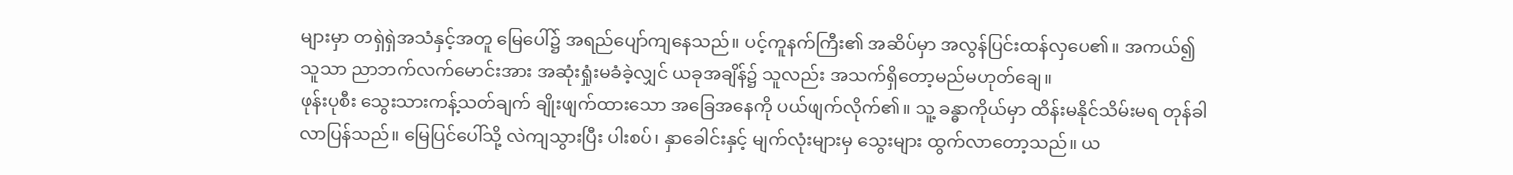များမှာ တရှဲရှဲအသံနှင့်အတူ မြေပေါ်၌ အရည်ပျော်ကျနေသည်။ ပင့်ကူနက်ကြီး၏ အဆိပ်မှာ အလွန်ပြင်းထန်လှပေ၏။ အကယ်၍သူသာ ညာဘက်လက်မောင်းအား အဆုံးရှုံးမခံခဲ့လျှင် ယခုအချိန်၌ သူလည်း အသက်ရှိတော့မည်မဟုတ်ချေ။
ဖုန်းပုစီး သွေးသားကန့်သတ်ချက် ချိုးဖျက်ထားသော အခြေအနေကို ပယ်ဖျက်လိုက်၏။ သူ့ ခန္ဓာကိုယ်မှာ ထိန်းမနိုင်သိမ်းမရ တုန်ခါလာပြန်သည်။ မြေပြင်ပေါ်သို့ လဲကျသွားပြီး ပါးစပ်၊ နှာခေါင်းနှင့် မျက်လုံးများမှ သွေးများ ထွက်လာတော့သည်။ ယ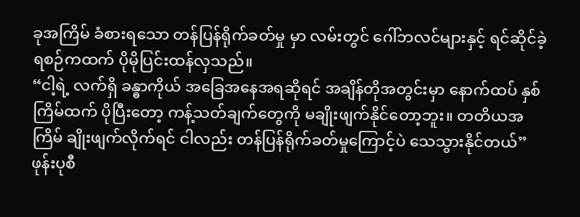ခုအကြိမ် ခံစားရသော တန်ပြန်ရိုက်ခတ်မှု မှာ လမ်းတွင် ဂေါ်ဘလင်များနှင့် ရင်ဆိုင်ခဲ့ရစဉ်ကထက် ပိုမိုပြင်းထန်လှသည်။
“ငါ့ရဲ့ လက်ရှိ ခန္ဓာကိုယ် အခြေအနေအရဆိုရင် အချိန်တိုအတွင်းမှာ နောက်ထပ် နှစ်ကြိမ်ထက် ပိုပြီးတော့ ကန့်သတ်ချက်တွေကို မချိုးဖျက်နိုင်တော့ဘူး။ တတိယအကြိမ် ချိုးဖျက်လိုက်ရင် ငါလည်း တန်ပြန်ရိုက်ခတ်မှုကြောင့်ပဲ သေသွားနိုင်တယ်”
ဖုန်းပုစီ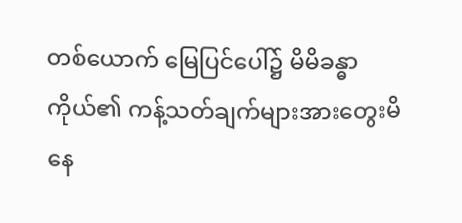တစ်ယောက် မြေပြင်ပေါ်၌ မိမိခန္ဓာကိုယ်၏ ကန့်သတ်ချက်များအားတွေးမိနေ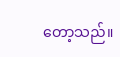တော့သည်။